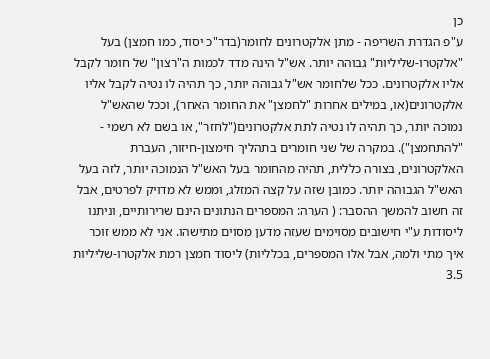כן
ע"פ הגדרת השריפה - מתן אלקטרונים לחומר(בדר"כ יסוד, כמו חמצן) בעל "אלקטרו-שליליות" גבוהה יותר. אש"ל הינה מדד לכמות ה"רצון" של חומר לקבל אליו אלקטרונים. ככל שלחומר אש"ל גבוהה יותר, כך תהיה לו נטיה לקבל אליו אלקטרונים(או, במילים אחרות "לחמצן" את החומר האחר), וככל שהאש"ל נמוכה יותר, כך תהיה לו נטיה לתת אלקטרונים("לחזר", או בשם לא רשמי - "להתחמצן"). במקרה של שני חומרים בתהליך חימצון-חיזור, העברת האלקטרונים, בצורה כללית, תהיה מהחומר בעל האש"ל הנמוכה יותר, לזה בעל האש"ל הגבוהה יותר. כמובן שזה על קצה המזלג, וממש לא מדויק לפרטים, אבל זה חשוב להמשך ההסבר: ( הערה: המספרים הנתונים הינם שרירותיים, וניתנו ליסודות ע"י חישובים מסוימים שעזה מדען מסוים מתישהו. אני לא ממש זוכר איך מתי ולמה, אבל אלו המספרים, בכלליות) ליסוד חמצן רמת אלקטרו-שליליות 3.5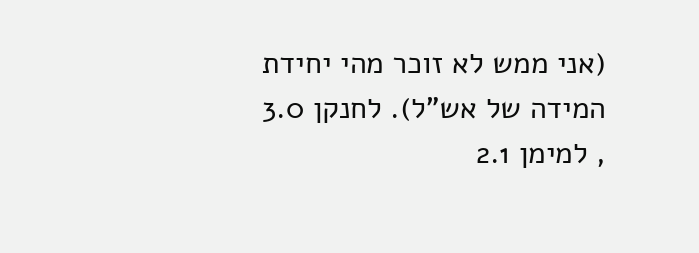(אני ממש לא זוכר מהי יחידת המידה של אש"ל). לחנקן 3.0 , למימן 2.1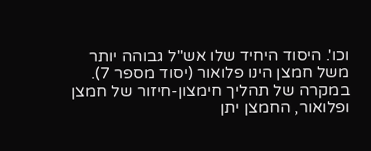וכו'. היסוד היחיד שלו אש"ל גבוהה יותר משל חמצן הינו פלואור (יסוד מספר 7). במקרה של תהליך חימצון-חיזור של חמצן ופלואור, החמצן יתן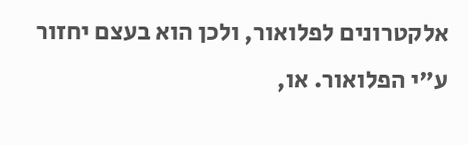אלקטרונים לפלואור, ולכן הוא בעצם יחזור ע"י הפלואור. או,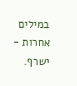במילים אחרות - ישרף.